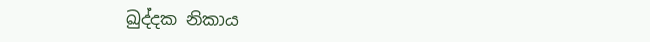ඛුද්දක නිකාය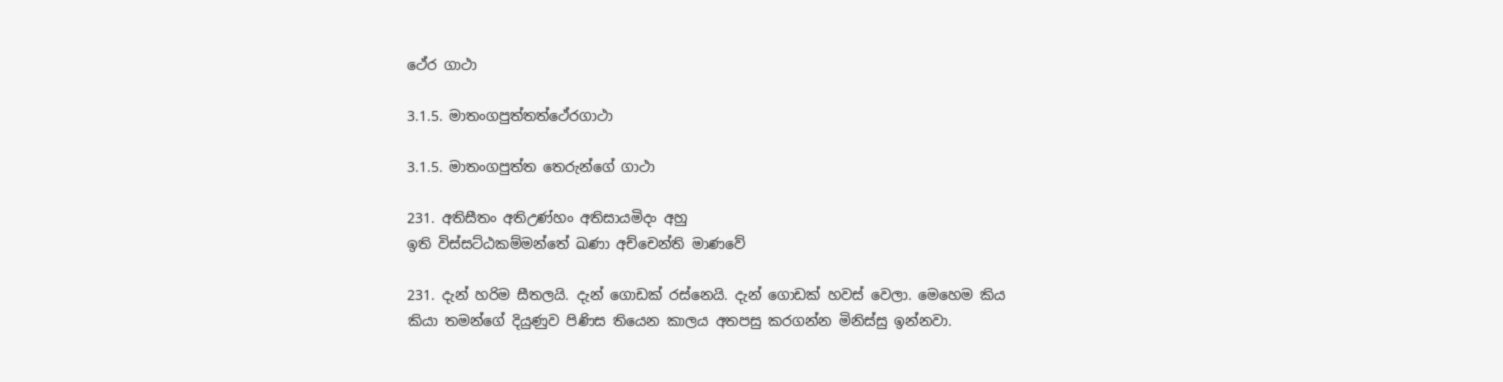ථේර ගාථා

3.1.5. මාතංගපුත්තත්ථේරගාථා

3.1.5. මාතංගපුත්ත තෙරුන්ගේ ගාථා

231. අතිසීතං අතිඋණ්හං අතිසායමිදං අහු
ඉති විස්සට්ඨකම්මන්තේ ඛණා අච්චෙන්ති මාණවේ

231. දැන් හරිම සීතලයි. දැන් ගොඩක් රස්නෙයි. දැන් ගොඩක් හවස් වෙලා. මෙහෙම කිය කියා තමන්ගේ දියුණුව පිණිස තියෙන කාලය අතපසු කරගන්න මිනිස්සු ඉන්නවා.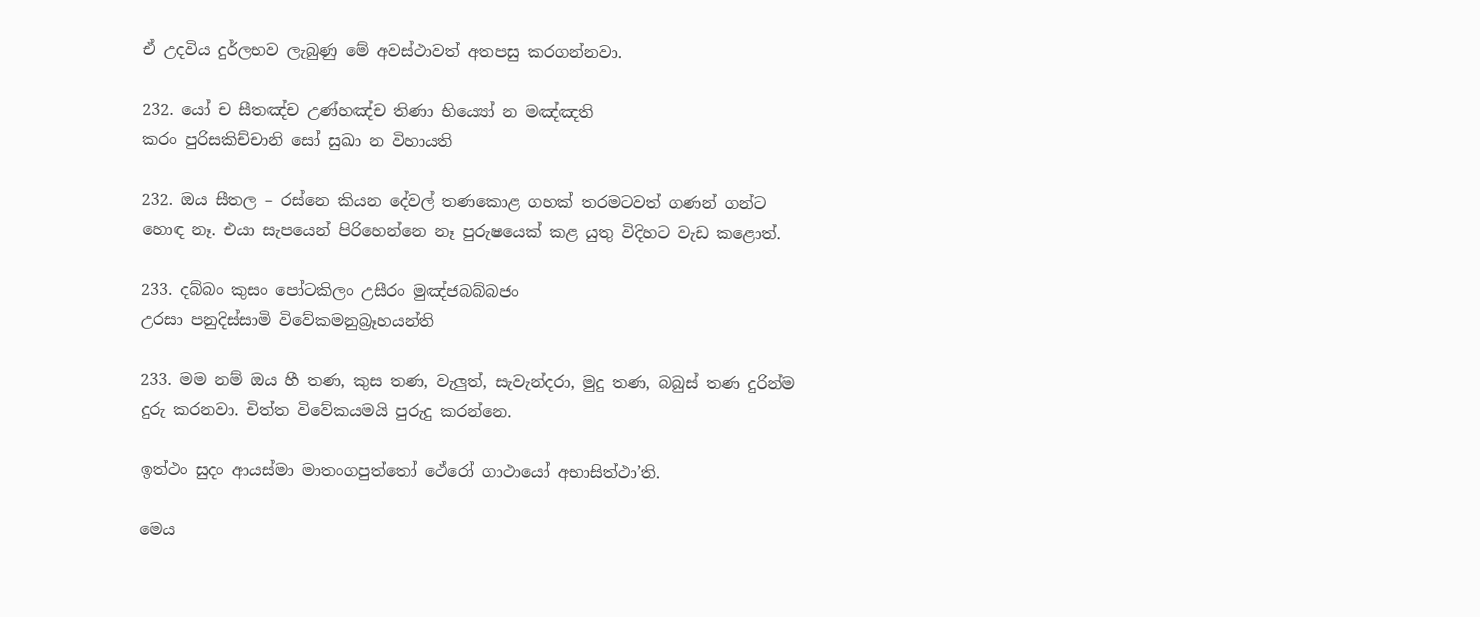ඒ උදවිය දුර්ලභව ලැබුණු මේ අවස්ථාවත් අතපසු කරගන්නවා.

232. යෝ ච සීතඤ්ච උණ්හඤ්ච තිණා භිය්‍යෝ න මඤ්ඤති
කරං පුරිසකිච්චානි සෝ සුඛා න විහායති

232. ඔය සීතල – රස්නෙ කියන දේවල් තණකොළ ගහක් තරමටවත් ගණන් ගන්ට හොඳ නෑ. එයා සැපයෙන් පිරිහෙන්නෙ නෑ පුරුෂයෙක් කළ යුතු විදිහට වැඩ කළොත්.

233. දබ්බං කුසං පෝටකිලං උසීරං මුඤ්ජබබ්බජං
උරසා පනුදිස්සාමි විවේකමනුබ්‍රෑහයන්ති

233. මම නම් ඔය හී තණ, කුස තණ, වැලුත්, සැවැන්දරා, මුදු තණ, බබුස් තණ දුරින්ම දුරු කරනවා. චිත්ත විවේකයමයි පුරුදු කරන්නෙ.

ඉත්ථං සුදං ආයස්මා මාතංගපුත්තෝ ථේරෝ ගාථායෝ අභාසිත්ථා’ති.

මෙය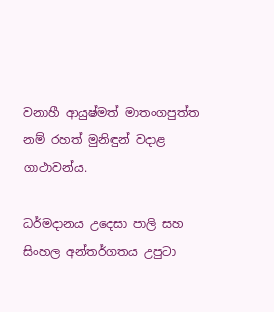වනාහී ආයුෂ්මත් මාතංගපුත්ත නම් රහත් මුනිඳුන් වදාළ ගාථාවන්ය.

ධර්මදානය උදෙසා පාලි සහ සිංහල අන්තර්ගතය උපුටා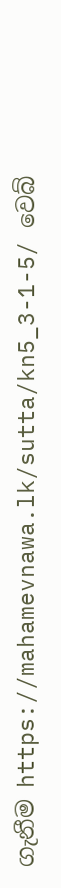ගැනීම https://mahamevnawa.lk/sutta/kn5_3-1-5/ වෙබ්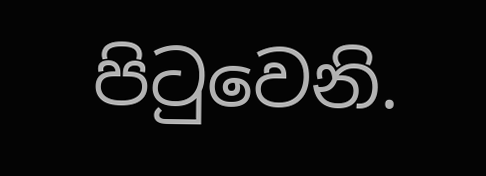පිටුවෙනි.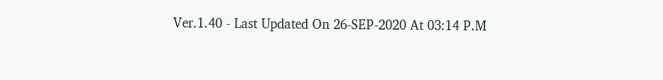Ver.1.40 - Last Updated On 26-SEP-2020 At 03:14 P.M